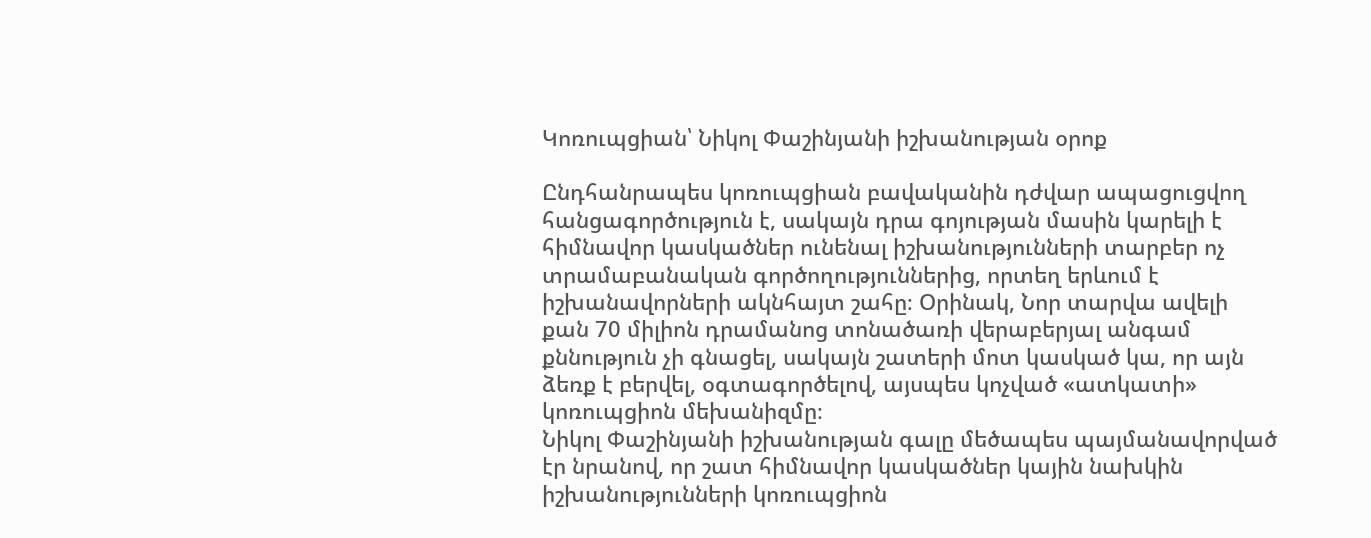Կոռուպցիան՝ Նիկոլ Փաշինյանի իշխանության օրոք

Ընդհանրապես կոռուպցիան բավականին դժվար ապացուցվող հանցագործություն է, սակայն դրա գոյության մասին կարելի է հիմնավոր կասկածներ ունենալ իշխանությունների տարբեր ոչ տրամաբանական գործողություններից, որտեղ երևում է իշխանավորների ակնհայտ շահը։ Օրինակ, Նոր տարվա ավելի քան 70 միլիոն դրամանոց տոնածառի վերաբերյալ անգամ քննություն չի գնացել, սակայն շատերի մոտ կասկած կա, որ այն ձեռք է բերվել, օգտագործելով, այսպես կոչված «ատկատի» կոռուպցիոն մեխանիզմը։
Նիկոլ Փաշինյանի իշխանության գալը մեծապես պայմանավորված էր նրանով, որ շատ հիմնավոր կասկածներ կային նախկին իշխանությունների կոռուպցիոն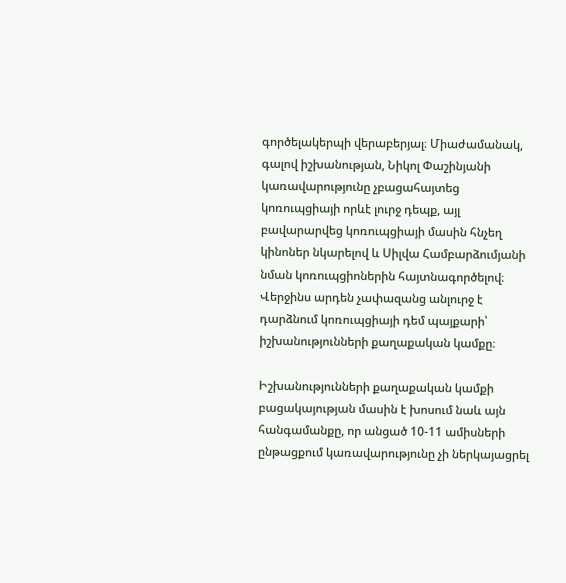գործելակերպի վերաբերյալ։ Միաժամանակ, գալով իշխանության, Նիկոլ Փաշինյանի կառավարությունը չբացահայտեց կոռուպցիայի որևէ լուրջ դեպք, այլ բավարարվեց կոռուպցիայի մասին հնչեղ կինոներ նկարելով և Սիլվա Համբարձումյանի նման կոռուպցիոներին հայտնագործելով։ Վերջինս արդեն չափազանց անլուրջ է դարձնում կոռուպցիայի դեմ պայքարի՝ իշխանությունների քաղաքական կամքը։

Իշխանությունների քաղաքական կամքի բացակայության մասին է խոսում նաև այն հանգամանքը, որ անցած 10-11 ամիսների ընթացքում կառավարությունը չի ներկայացրել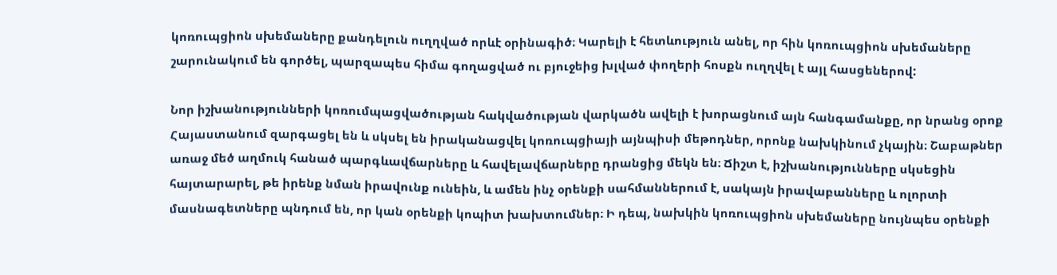կոռուպցիոն սխեմաները քանդելուն ուղղված որևէ օրինագիծ։ Կարելի է հետևություն անել, որ հին կոռուպցիոն սխեմաները շարունակում են գործել, պարզապես հիմա գողացված ու բյուջեից խլված փողերի հոսքն ուղղվել է այլ հասցեներով:

Նոր իշխանությունների կոռումպացվածության հակվածության վարկածն ավելի է խորացնում այն հանգամանքը, որ նրանց օրոք Հայաստանում զարգացել են և սկսել են իրականացվել կոռուպցիայի այնպիսի մեթոդներ, որոնք նախկինում չկային։ Շաբաթներ առաջ մեծ աղմուկ հանած պարգևավճարները և հավելավճարները դրանցից մեկն են։ Ճիշտ է, իշխանությունները սկսեցին հայտարարել, թե իրենք նման իրավունք ունեին, և ամեն ինչ օրենքի սահմաններում է, սակայն իրավաբանները և ոլորտի մասնագետները պնդում են, որ կան օրենքի կոպիտ խախտումներ։ Ի դեպ, նախկին կոռուպցիոն սխեմաները նույնպես օրենքի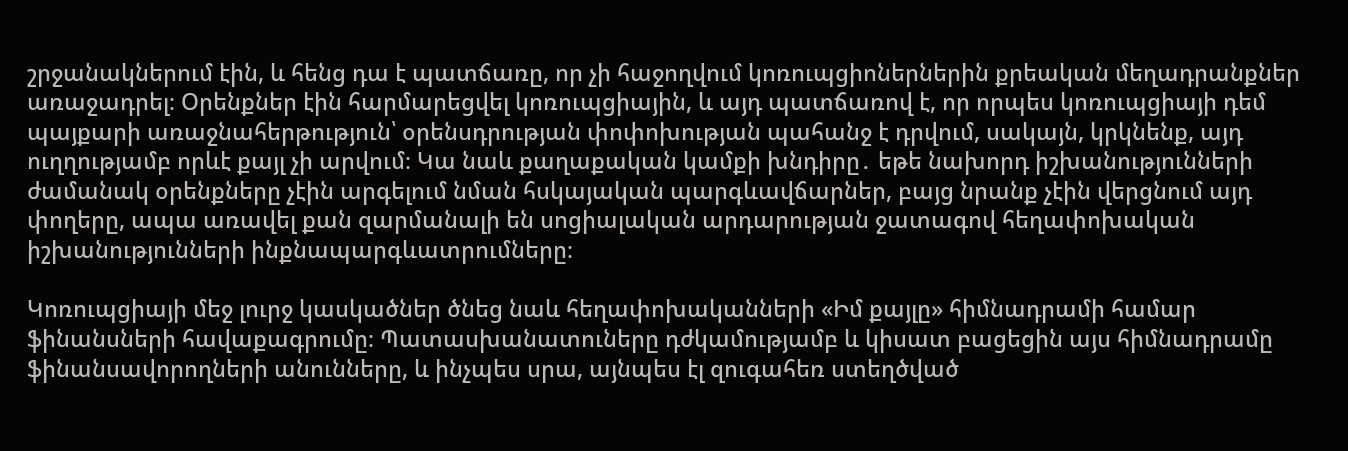շրջանակներում էին, և հենց դա է պատճառը, որ չի հաջողվում կոռուպցիոներներին քրեական մեղադրանքներ առաջադրել։ Օրենքներ էին հարմարեցվել կոռուպցիային, և այդ պատճառով է, որ որպես կոռուպցիայի դեմ պայքարի առաջնահերթություն՝ օրենսդրության փոփոխության պահանջ է դրվում, սակայն, կրկնենք, այդ ուղղությամբ որևէ քայլ չի արվում։ Կա նաև քաղաքական կամքի խնդիրը․ եթե նախորդ իշխանությունների ժամանակ օրենքները չէին արգելում նման հսկայական պարգևավճարներ, բայց նրանք չէին վերցնում այդ փողերը, ապա առավել քան զարմանալի են սոցիալական արդարության ջատագով հեղափոխական իշխանությունների ինքնապարգևատրումները։

Կոռուպցիայի մեջ լուրջ կասկածներ ծնեց նաև հեղափոխականների «Իմ քայլը» հիմնադրամի համար ֆինանսների հավաքագրումը։ Պատասխանատուները դժկամությամբ և կիսատ բացեցին այս հիմնադրամը ֆինանսավորողների անունները, և ինչպես սրա, այնպես էլ զուգահեռ ստեղծված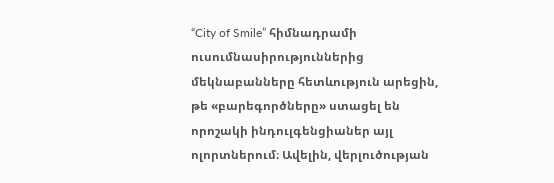“City of Smile” հիմնադրամի ուսումնասիրություններից մեկնաբանները հետևություն արեցին, թե «բարեգործները» ստացել են որոշակի ինդուլգենցիաներ այլ ոլորտներում։ Ավելին, վերլուծության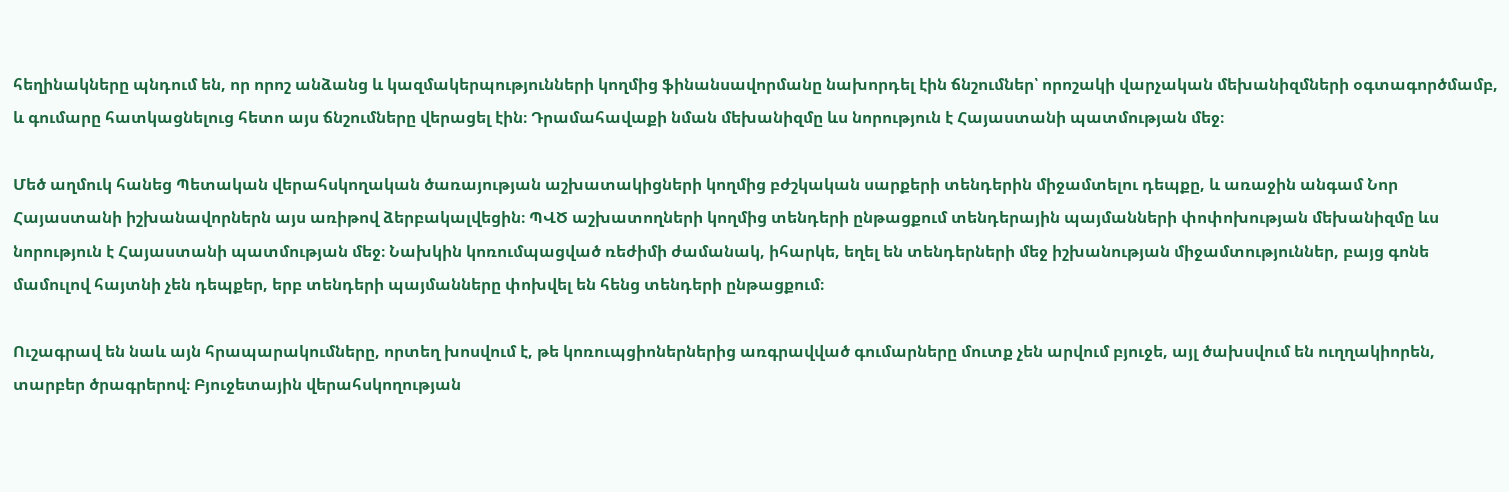հեղինակները պնդում են, որ որոշ անձանց և կազմակերպությունների կողմից ֆինանսավորմանը նախորդել էին ճնշումներ՝ որոշակի վարչական մեխանիզմների օգտագործմամբ, և գումարը հատկացնելուց հետո այս ճնշումները վերացել էին։ Դրամահավաքի նման մեխանիզմը ևս նորություն է Հայաստանի պատմության մեջ։

Մեծ աղմուկ հանեց Պետական վերահսկողական ծառայության աշխատակիցների կողմից բժշկական սարքերի տենդերին միջամտելու դեպքը, և առաջին անգամ Նոր Հայաստանի իշխանավորներն այս առիթով ձերբակալվեցին։ ՊՎԾ աշխատողների կողմից տենդերի ընթացքում տենդերային պայմանների փոփոխության մեխանիզմը ևս նորություն է Հայաստանի պատմության մեջ։ Նախկին կոռումպացված ռեժիմի ժամանակ, իհարկե, եղել են տենդերների մեջ իշխանության միջամտություններ, բայց գոնե մամուլով հայտնի չեն դեպքեր, երբ տենդերի պայմանները փոխվել են հենց տենդերի ընթացքում։

Ուշագրավ են նաև այն հրապարակումները, որտեղ խոսվում է, թե կոռուպցիոներներից առգրավված գումարները մուտք չեն արվում բյուջե, այլ ծախսվում են ուղղակիորեն, տարբեր ծրագրերով։ Բյուջետային վերահսկողության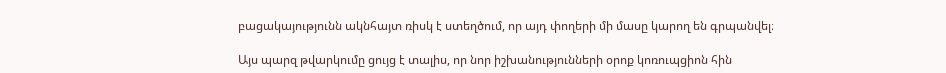բացակայությունն ակնհայտ ռիսկ է ստեղծում, որ այդ փողերի մի մասը կարող են գրպանվել։

Այս պարզ թվարկումը ցույց է տալիս, որ նոր իշխանությունների օրոք կոռուպցիոն հին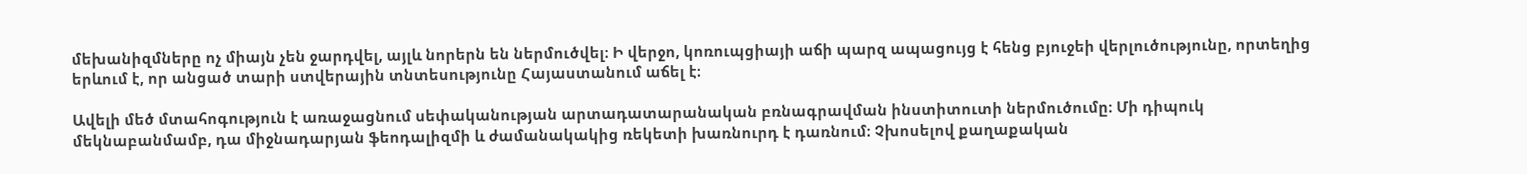մեխանիզմները ոչ միայն չեն ջարդվել, այլև նորերն են ներմուծվել։ Ի վերջո, կոռուպցիայի աճի պարզ ապացույց է հենց բյուջեի վերլուծությունը, որտեղից երևում է, որ անցած տարի ստվերային տնտեսությունը Հայաստանում աճել է։

Ավելի մեծ մտահոգություն է առաջացնում սեփականության արտադատարանական բռնագրավման ինստիտուտի ներմուծումը։ Մի դիպուկ մեկնաբանմամբ, դա միջնադարյան ֆեոդալիզմի և ժամանակակից ռեկետի խառնուրդ է դառնում։ Չխոսելով քաղաքական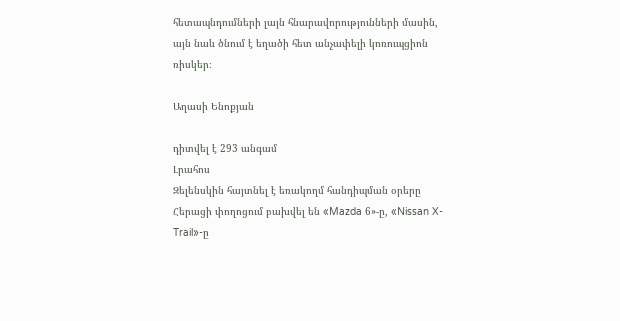հետապնդումների լայն հնարավորությունների մասին, այն նաև ծնում է եղածի հետ անչափելի կոռուպցիոն ռիսկեր։

Աղասի Ենոքյան

դիտվել է 293 անգամ
Լրահոս
Զելենսկին հայտնել է եռակողմ հանդիպման օրերը Հերացի փողոցում բախվել են «Mazda 6»-ը, «Nissan X-Trail»-ը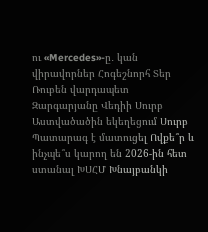ու «Mercedes»-ը․ կան վիրավորներ Հոգեշնորհ Տեր Ռուբեն վարդապետ Զարգարյանը Վեդիի Սուրբ Աստվածածին եկեղեցում Սուրբ Պատարագ է մատուցել Ովքե՞ր և ինչպե՞ս կարող են 2026-ին հետ ստանալ ԽՍՀՄ Խնայբանկի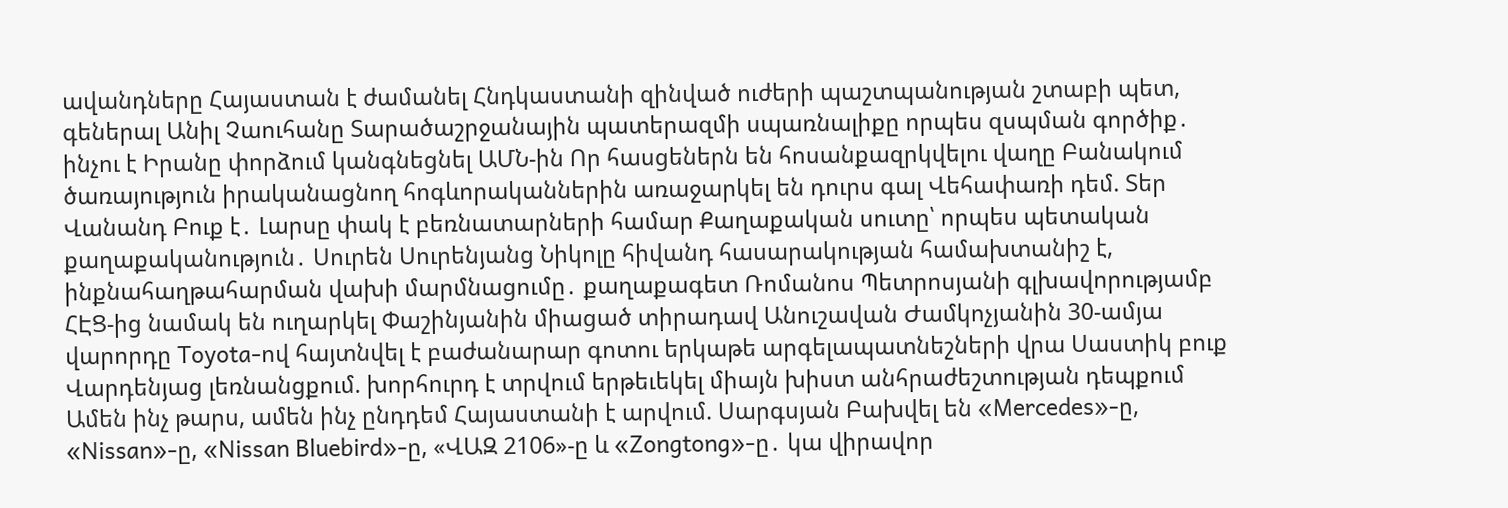ավանդները Հայաստան է ժամանել Հնդկաստանի զինված ուժերի պաշտպանության շտաբի պետ, գեներալ Անիլ Չաուհանը Տարածաշրջանային պատերազմի սպառնալիքը որպես զսպման գործիք․ ինչու է Իրանը փորձում կանգնեցնել ԱՄՆ-ին Որ հասցեներն են հոսանքազրկվելու վաղը Բանակում ծառայություն իրականացնող հոգևորականներին առաջարկել են դուրս գալ Վեհափառի դեմ. Տեր Վանանդ Բուք է․ Լարսը փակ է բեռնատարների համար Քաղաքական սուտը՝ որպես պետական քաղաքականություն․ Սուրեն Սուրենյանց Նիկոլը հիվանդ հասարակության համախտանիշ է, ինքնահաղթահարման վախի մարմնացումը․ քաղաքագետ Ռոմանոս Պետրոսյանի գլխավորությամբ ՀԷՑ-ից նամակ են ուղարկել Փաշինյանին միացած տիրադավ Անուշավան Ժամկոչյանին 30-ամյա վարորդը Toyota-ով հայտնվել է բաժանարար գոտու երկաթե արգելապատնեշների վրա Սաստիկ բուք Վարդենյաց լեռնանցքում. խորհուրդ է տրվում երթեւեկել միայն խիստ անհրաժեշտության դեպքում Ամեն ինչ թարս, ամեն ինչ ընդդեմ Հայաստանի է արվում. Սարգսյան Բախվել են «Mercedes»-ը, «Nissan»-ը, «Nissan Bluebird»-ը, «ՎԱԶ 2106»-ը և «Zongtong»-ը․ կա վիրավոր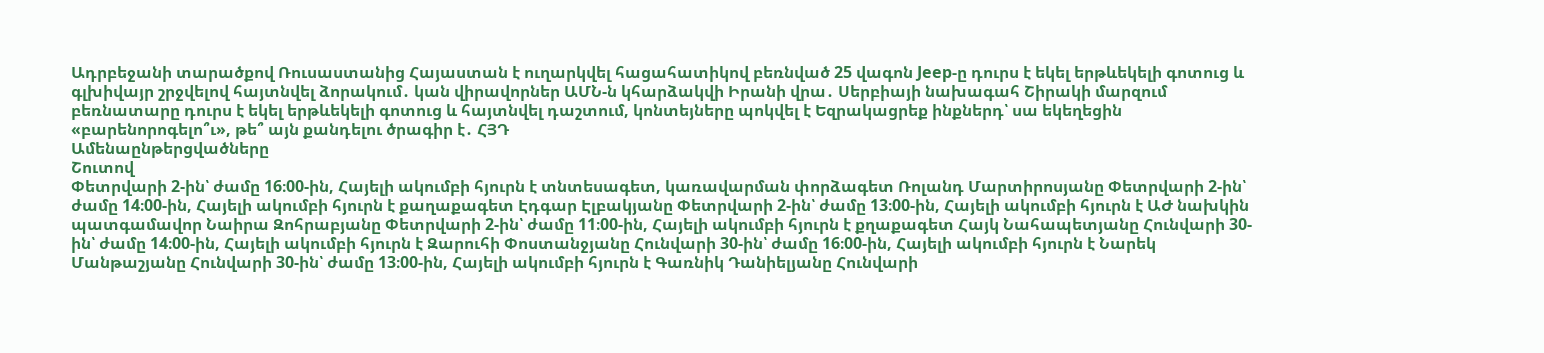Ադրբեջանի տարածքով Ռուսաստանից Հայաստան է ուղարկվել հացահատիկով բեռնված 25 վագոն Jeep-ը դուրս է եկել երթևեկելի գոտուց և գլխիվայր շրջվելով հայտնվել ձորակում․ կան վիրավորներ ԱՄՆ-ն կհարձակվի Իրանի վրա․ Սերբիայի նախագահ Շիրակի մարզում բեռնատարը դուրս է եկել երթևեկելի գոտուց և հայտնվել դաշտում, կոնտեյները պոկվել է Եզրակացրեք ինքներդ՝ սա եկեղեցին «բարենորոգելո՞ւ», թե՞ այն քանդելու ծրագիր է․ ՀՅԴ
Ամենաընթերցվածները
Շուտով
Փետրվարի 2-ին՝ ժամը 16։00-ին, Հայելի ակումբի հյուրն է տնտեսագետ, կառավարման փորձագետ Ռոլանդ Մարտիրոսյանը Փետրվարի 2-ին՝ ժամը 14։00-ին, Հայելի ակումբի հյուրն է քաղաքագետ Էդգար Էլբակյանը Փետրվարի 2-ին՝ ժամը 13։00-ին, Հայելի ակումբի հյուրն է ԱԺ նախկին պատգամավոր Նաիրա Զոհրաբյանը Փետրվարի 2-ին՝ ժամը 11։00-ին, Հայելի ակումբի հյուրն է քղաքագետ Հայկ Նահապետյանը Հունվարի 30-ին՝ ժամը 14։00-ին, Հայելի ակումբի հյուրն է Զարուհի Փոստանջյանը Հունվարի 30-ին՝ ժամը 16։00-ին, Հայելի ակումբի հյուրն է Նարեկ Մանթաշյանը Հունվարի 30-ին՝ ժամը 13։00-ին, Հայելի ակումբի հյուրն է Գառնիկ Դանիելյանը Հունվարի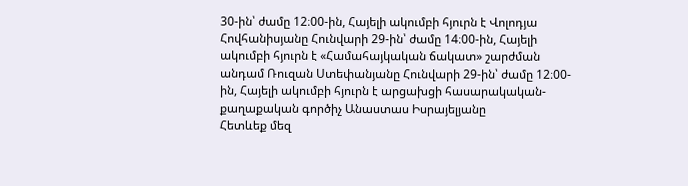30-ին՝ ժամը 12։00-ին, Հայելի ակումբի հյուրն է Վոլոդյա Հովհանիսյանը Հունվարի 29-ին՝ ժամը 14։00-ին, Հայելի ակումբի հյուրն է «Համահայկական ճակատ» շարժման անդամ Ռուզան Ստեփանյանը Հունվարի 29-ին՝ ժամը 12։00-ին, Հայելի ակումբի հյուրն է արցախցի հասարակական-քաղաքական գործիչ Անաստաս Իսրայելյանը
Հետևեք մեզ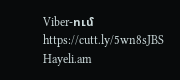Viber-ում https://cutt.ly/5wn8sJBS
Hayeli.am